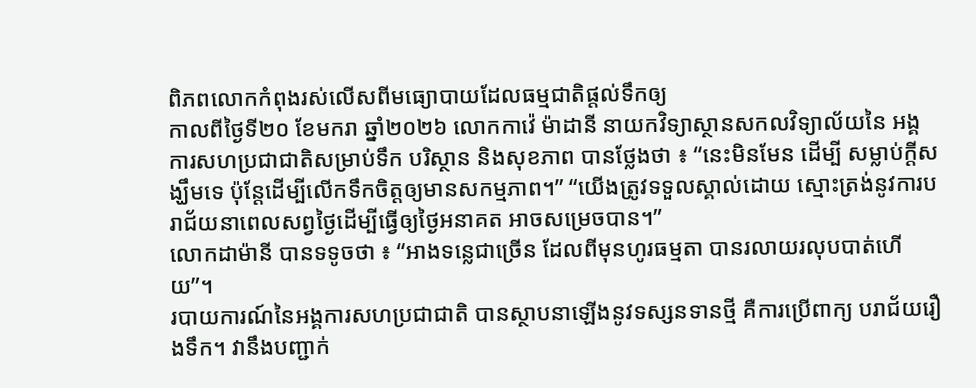ពិភពលោកកំពុងរស់លើសពីមធ្យោបាយដែលធម្មជាតិផ្តល់ទឹកឲ្យ
កាលពីថ្ងៃទី២០ ខែមករា ឆ្នាំ២០២៦ លោកកាវ៉េ ម៉ាដានី នាយកវិទ្យាស្ថានសកលវិទ្យាល័យនៃ អង្គការសហប្រជាជាតិសម្រាប់ទឹក បរិស្ថាន និងសុខភាព បានថ្លែងថា ៖ “នេះមិនមែន ដើម្បី សម្លាប់ក្តីសង្ឃឹមទេ ប៉ុន្តែដើម្បីលើកទឹកចិត្តឲ្យមានសកម្មភាព។” “យើងត្រូវទទួលស្គាល់ដោយ ស្មោះត្រង់នូវការបរាជ័យនាពេលសព្វថ្ងៃដើម្បីធ្វើឲ្យថ្ងៃអនាគត អាចសម្រេចបាន។”
លោកដាម៉ានី បានទទូចថា ៖ “អាងទន្លេជាច្រើន ដែលពីមុនហូរធម្មតា បានរលាយរលុបបាត់ហើយ”។
របាយការណ៍នៃអង្គការសហប្រជាជាតិ បានស្ថាបនាឡើងនូវទស្សនទានថ្មី គឺការប្រើពាក្យ បរាជ័យរឿងទឹក។ វានឹងបញ្ជាក់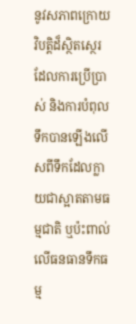នូវសភាពក្រោយវិបត្តិដ៏ស្ថិតស្ថេរ ដែលការប្រើប្រាស់ និងការបំពុលទឹកបានឡើងលើសពីទឹកដែលក្លាយជាស្អាតតាមធម្មជាតិ ឬប៉ះពាល់លើធនធានទឹកធម្ម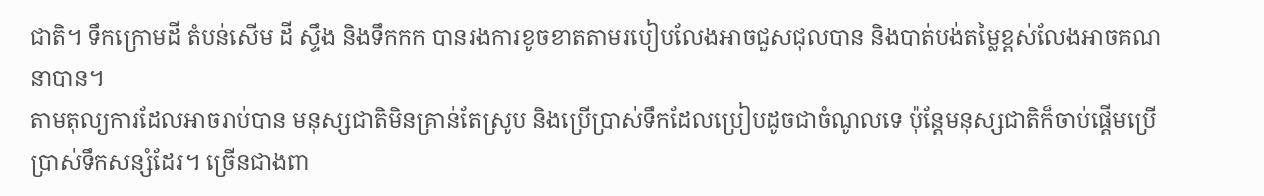ជាតិ។ ទឹកក្រោមដី តំបន់សើម ដី ស្ទឹង និងទឹកកក បានរងការខូចខាតតាមរបៀបលែងអាចជួសជុលបាន និងបាត់បង់តម្លៃខ្ពស់លែងអាចគណនាបាន។
តាមតុល្យការដែលអាចរាប់បាន មនុស្សជាតិមិនគ្រាន់តែស្រូប និងប្រើប្រាស់ទឹកដែលប្រៀបដូចជាចំណូលទេ ប៉ុន្តែមនុស្សជាតិក៏ចាប់ផ្តើមប្រើប្រាស់ទឹកសន្សំដែរ។ ច្រើនជាងពា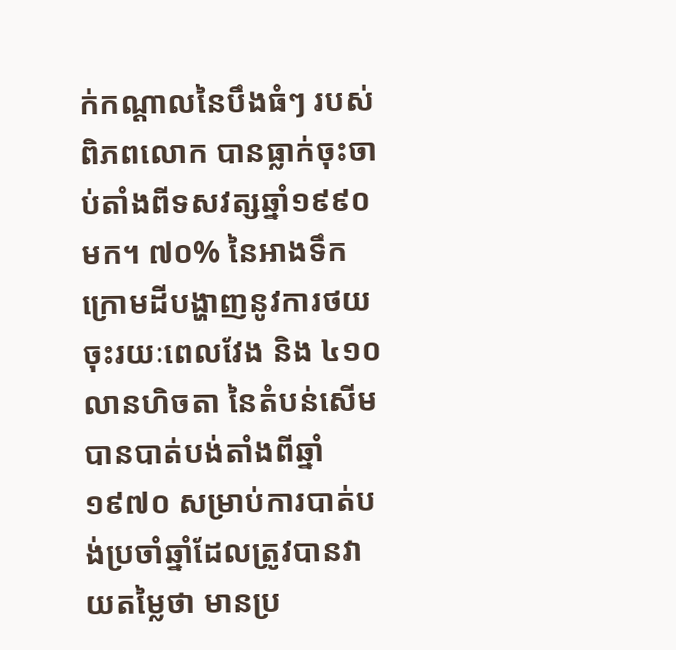ក់កណ្តាលនៃបឹងធំៗ របស់ពិភពលោក បានធ្លាក់ចុះចាប់តាំងពីទសវត្សឆ្នាំ១៩៩០ មក។ ៧០% នៃអាងទឹកក្រោមដីបង្ហាញនូវការថយចុះរយៈពេលវែង និង ៤១០លានហិចតា នៃតំបន់សើម បានបាត់បង់តាំងពីឆ្នាំ១៩៧០ សម្រាប់ការបាត់បង់ប្រចាំឆ្នាំដែលត្រូវបានវាយតម្លៃថា មានប្រ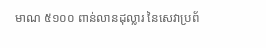មាណ ៥១០០ ពាន់លានដុល្លារ នៃសេវាប្រព័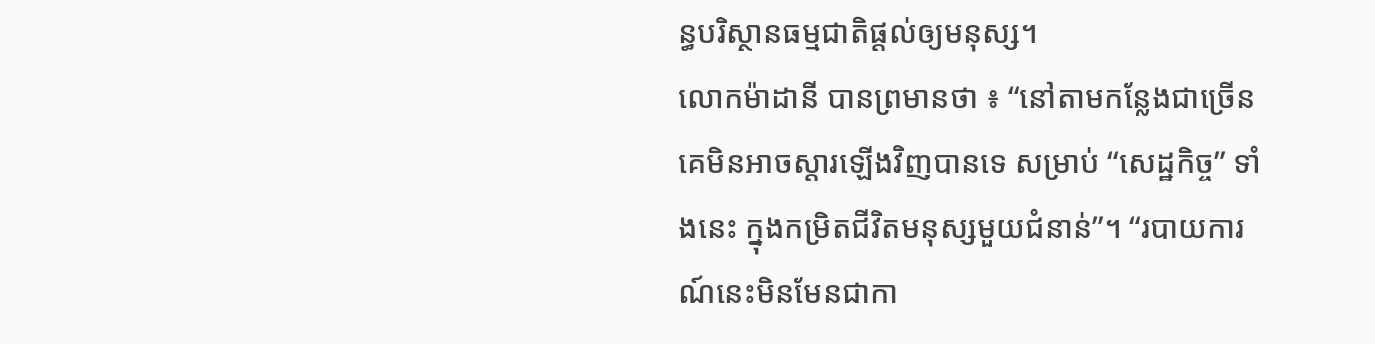ន្ធបរិស្ថានធម្មជាតិផ្តល់ឲ្យមនុស្ស។
លោកម៉ាដានី បានព្រមានថា ៖ “នៅតាមកន្លែងជាច្រើន គេមិនអាចស្តារឡើងវិញបានទេ សម្រាប់ “សេដ្ឋកិច្ច” ទាំងនេះ ក្នុងកម្រិតជីវិតមនុស្សមួយជំនាន់”។ “របាយការណ៍នេះមិនមែនជាកា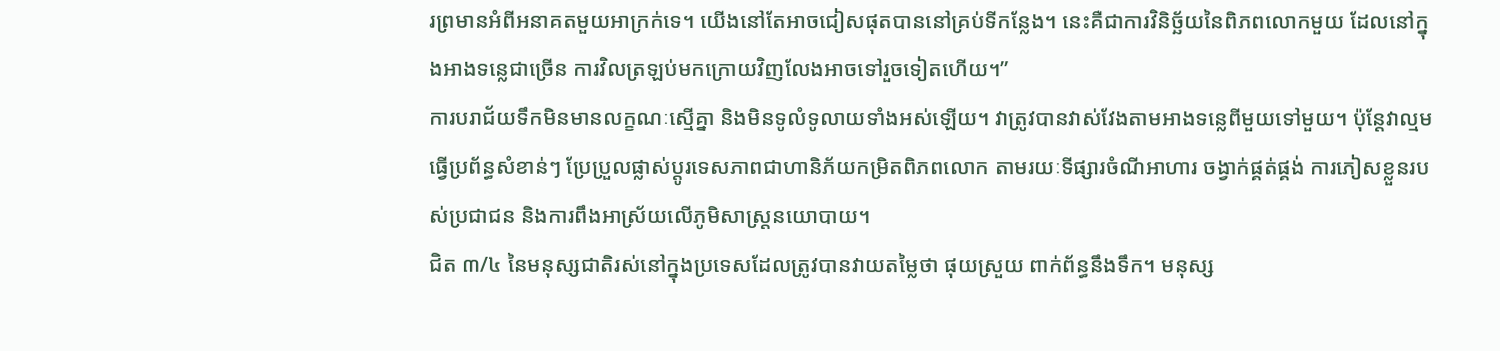រព្រមានអំពីអនាគតមួយអាក្រក់ទេ។ យើងនៅតែអាចជៀសផុតបាននៅគ្រប់ទីកន្លែង។ នេះគឺជាការវិនិច្ឆ័យនៃពិភពលោកមួយ ដែលនៅក្នុងអាងទន្លេជាច្រើន ការវិលត្រឡប់មកក្រោយវិញលែងអាចទៅរួចទៀតហើយ។”
ការបរាជ័យទឹកមិនមានលក្ខណៈស្មើគ្នា និងមិនទូលំទូលាយទាំងអស់ឡើយ។ វាត្រូវបានវាស់វែងតាមអាងទន្លេពីមួយទៅមួយ។ ប៉ុន្តែវាល្មមធ្វើប្រព័ន្ធសំខាន់ៗ ប្រែប្រួលផ្លាស់ប្តូរទេសភាពជាហានិភ័យកម្រិតពិភពលោក តាមរយៈទីផ្សារចំណីអាហារ ចង្វាក់ផ្គត់ផ្គង់ ការភៀសខ្លួនរបស់ប្រជាជន និងការពឹងអាស្រ័យលើភូមិសាស្រ្តនយោបាយ។
ជិត ៣/៤ នៃមនុស្សជាតិរស់នៅក្នុងប្រទេសដែលត្រូវបានវាយតម្លៃថា ផុយស្រួយ ពាក់ព័ន្ធនឹងទឹក។ មនុស្ស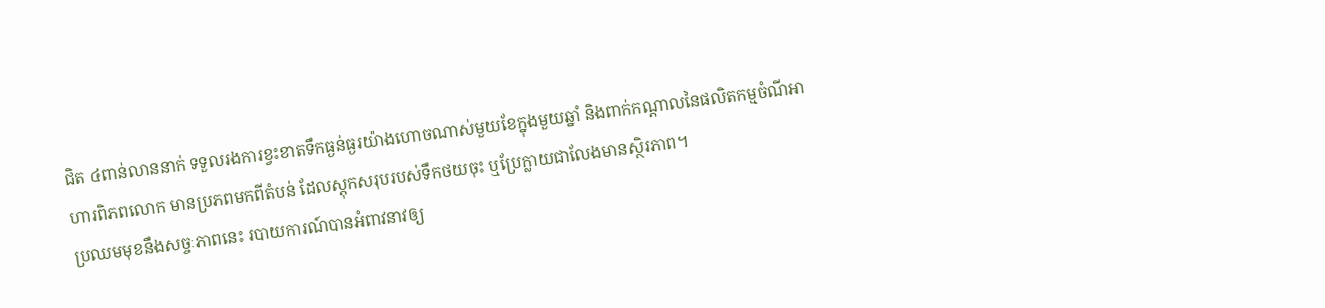ជិត ៤ពាន់លាននាក់ ទទួលរងការខ្វះខាតទឹកធ្ងន់ធ្ងរយ៉ាងហោចណាស់មួយខែក្នុងមួយឆ្នាំ និងពាក់កណ្តាលនៃផលិតកម្មចំណីអាហារពិភពលោក មានប្រភពមកពីតំបន់ ដែលស្តុកសរុបរបស់ទឹកថយចុះ ឬប្រែក្លាយជាលែងមានស្ថិរភាព។
ប្រឈមមុខនឹងសច្ចៈភាពនេះ របាយការណ៍បានអំពាវនាវឲ្យ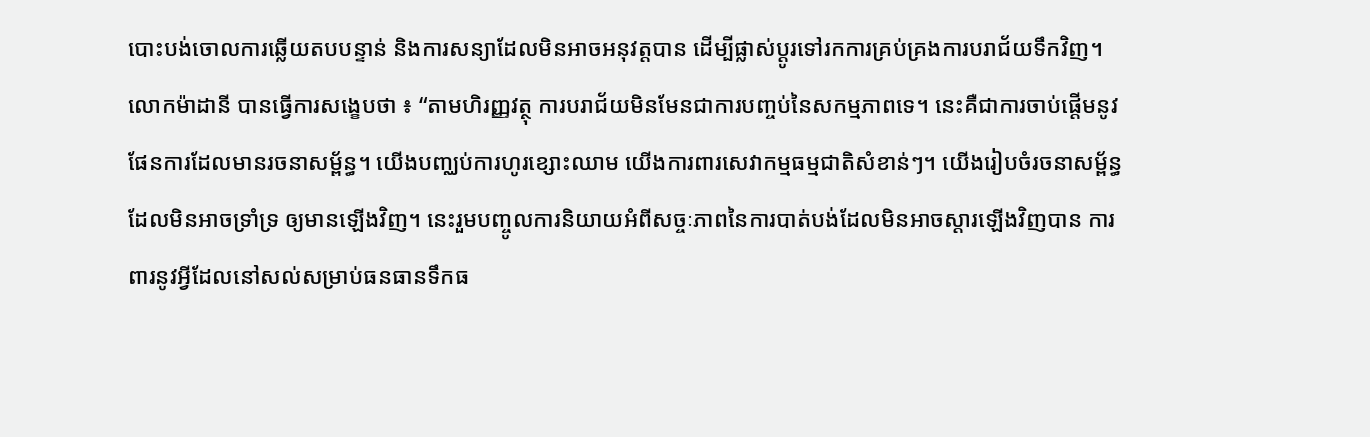បោះបង់ចោលការឆ្លើយតបបន្ទាន់ និងការសន្យាដែលមិនអាចអនុវត្តបាន ដើម្បីផ្លាស់ប្តូរទៅរកការគ្រប់គ្រងការបរាជ័យទឹកវិញ។
លោកម៉ាដានី បានធ្វើការសង្ខេបថា ៖ “តាមហិរញ្ញវត្ថុ ការបរាជ័យមិនមែនជាការបញ្ចប់នៃសកម្មភាពទេ។ នេះគឺជាការចាប់ផ្តើមនូវផែនការដែលមានរចនាសម្ព័ន្ធ។ យើងបញ្ឈប់ការហូរខ្សោះឈាម យើងការពារសេវាកម្មធម្មជាតិសំខាន់ៗ។ យើងរៀបចំរចនាសម្ព័ន្ធ ដែលមិនអាចទ្រាំទ្រ ឲ្យមានឡើងវិញ។ នេះរួមបញ្ចូលការនិយាយអំពីសច្ចៈភាពនៃការបាត់បង់ដែលមិនអាចស្តារឡើងវិញបាន ការពារនូវអ្វីដែលនៅសល់សម្រាប់ធនធានទឹកធ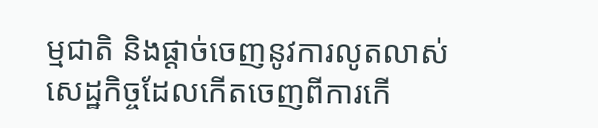ម្មជាតិ និងផ្តាច់ចេញនូវការលូតលាស់សេដ្ឋកិច្ចដែលកើតចេញពីការកើ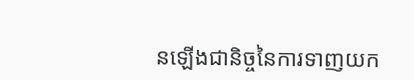នឡើងជានិច្ចនៃការទាញយក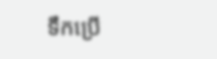ទឹកប្រើ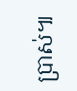ប្រាស់៕